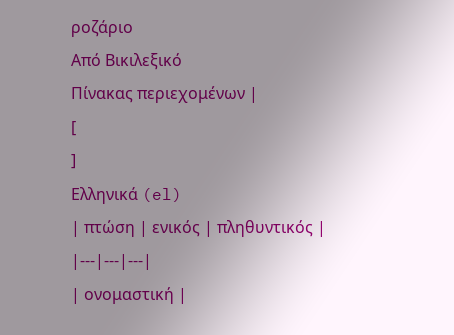ροζάριο
Από Βικιλεξικό
Πίνακας περιεχομένων |
[
]
Ελληνικά (el)
| πτώση | ενικός | πληθυντικός |
|---|---|---|
| ονομαστική |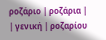ροζάριο | ροζάρια |
| γενική | ροζαρίου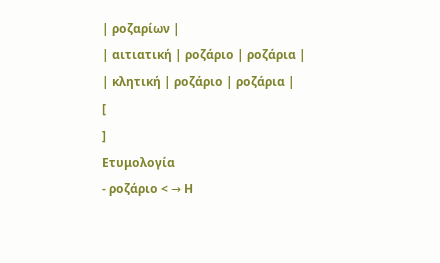| ροζαρίων |
| αιτιατική | ροζάριο | ροζάρια |
| κλητική | ροζάριο | ροζάρια |
[
]
Ετυμολογία
- ροζάριο < → Η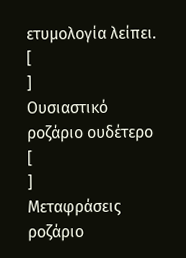ετυμολογία λείπει.
[
]
Ουσιαστικό
ροζάριο ουδέτερο
[
]
Μεταφράσεις
ροζάριο